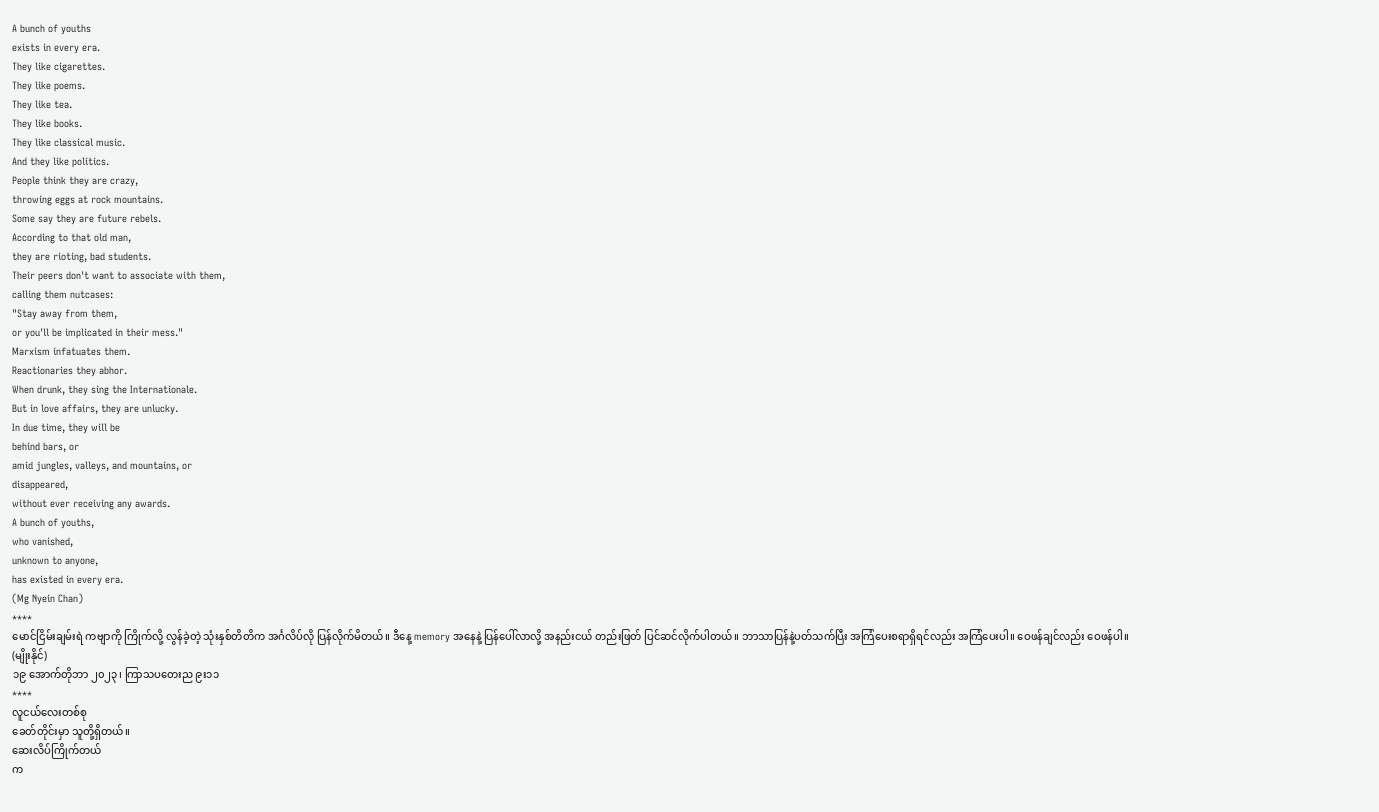A bunch of youths
exists in every era.
They like cigarettes.
They like poems.
They like tea.
They like books.
They like classical music.
And they like politics.
People think they are crazy,
throwing eggs at rock mountains.
Some say they are future rebels.
According to that old man,
they are rioting, bad students.
Their peers don't want to associate with them,
calling them nutcases:
"Stay away from them,
or you'll be implicated in their mess."
Marxism infatuates them.
Reactionaries they abhor.
When drunk, they sing the Internationale.
But in love affairs, they are unlucky.
In due time, they will be
behind bars, or
amid jungles, valleys, and mountains, or
disappeared,
without ever receiving any awards.
A bunch of youths,
who vanished,
unknown to anyone,
has existed in every era.
(Mg Nyein Chan)
****
မောင်ငြိမ်းချမ်းရဲ ကဗျာကို ကြိုက်လို့ လွန်ခဲ့တဲ့ သုံးနှစ်တိတိက အင်္ဂလိပ်လို ပြန်လိုက်မိတယ်။ ဒီနေ့ memory အနေနဲ့ ပြန်ပေါ်လာလို့ အနည်းငယ် တည်းဖြတ် ပြင်ဆင်လိုက်ပါတယ်။ ဘာသာပြန်နဲ့ပတ်သက်ပြီး အကြံပေးစရာရှိရင်လည်း အကြံပေးပါ။ ဝေဖန်ချင်လည်း ဝေဖန်ပါ။
(မျိုးနိုင်)
၁၉ အောက်တိုဘာ ၂၀၂၃၊ ကြာသပတေးည ၉း၁၁
****
လူငယ်လေးတစ်စု
ခေတ်တိုင်းမှာ သူတို့ရှိတယ်။
ဆေးလိပ်ကြိုက်တယ်
က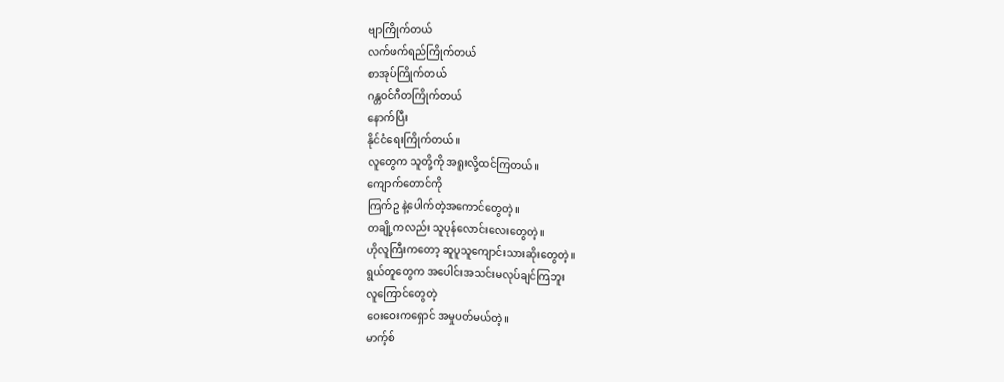ဗျာကြိုက်တယ်
လက်ဖက်ရည်ကြိုက်တယ်
စာအုပ်ကြိုက်တယ်
ဂန္တဝင်ဂီတကြိုက်တယ်
နောက်ပြီး
နိုင်ငံရေးကြိုက်တယ်။
လူတွေက သူတို့ကို အရူးလို့ထင်ကြတယ်။
ကျောက်တောင်ကို
ကြက်ဥ နဲ့ပေါက်တဲ့အကောင်တွေတဲ့။
တချို့ကလည်း သူပုန်လောင်းလေးတွေတဲ့။
ဟိုလူကြီးကတော့ ဆူပူသူကျောင်းသားဆိုးတွေတဲ့။
ရွယ်တူတွေက အပေါင်းအသင်းမလုပ်ချင်ကြဘူး
လူကြောင်တွေတဲ့
ဝေးဝေးကရှောင် အမှုပတ်မယ်တဲ့။
မာက့်စ်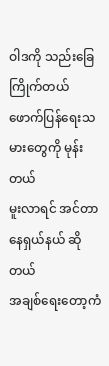ဝါဒကို သည်းခြေကြိုက်တယ်
ဖောက်ပြန်ရေးသမားတွေကို မုန်းတယ်
မူးလာရင် အင်တာနေရှယ်နယ် ဆိုတယ်
အချစ်ရေးတော့ကံ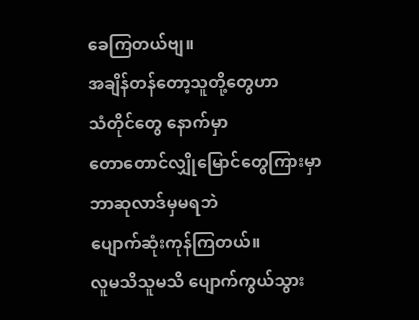ခေကြတယ်ဗျ။
အချိန်တန်တော့သူတို့တွေဟာ
သံတိုင်တွေ နောက်မှာ
တောတောင်လျှိုမြောင်တွေကြားမှာ
ဘာဆုလာဒ်မှမရဘဲ
ပျောက်ဆုံးကုန်ကြတယ်။
လူမသိသူမသိ ပျောက်ကွယ်သွား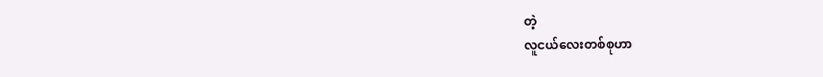တဲ့
လူငယ်လေးတစ်စုဟာ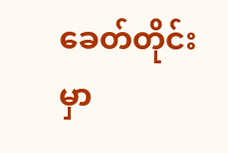ခေတ်တိုင်းမှာ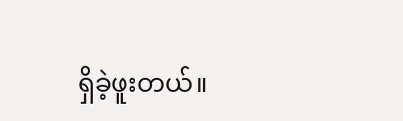ရှိခဲ့ဖူးတယ်။